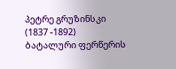პეტრე გრუზინსკი
(1837 -1892)
ბატალური ფერწერის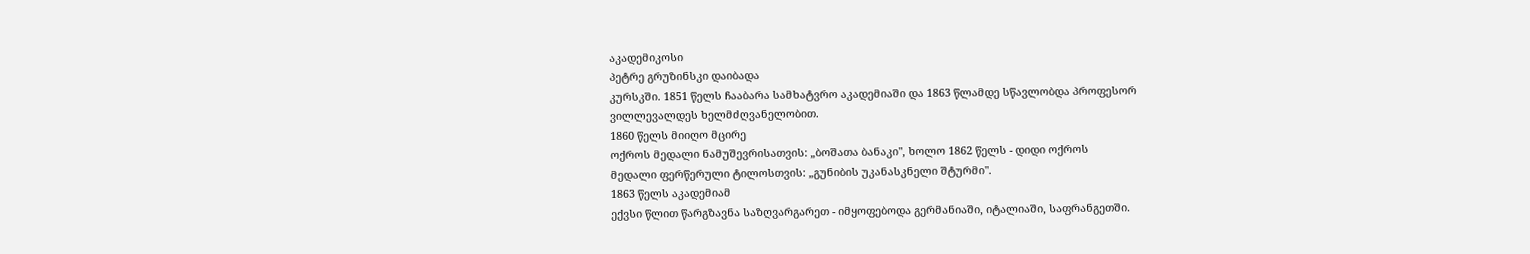აკადემიკოსი
პეტრე გრუზინსკი დაიბადა
კურსკში. 1851 წელს ჩააბარა სამხატვრო აკადემიაში და 1863 წლამდე სწავლობდა პროფესორ
ვილლევალდეს ხელმძღვანელობით.
1860 წელს მიიღო მცირე
ოქროს მედალი ნამუშევრისათვის: „ბოშათა ბანაკი", ხოლო 1862 წელს - დიდი ოქროს
მედალი ფერწერული ტილოსთვის: „გუნიბის უკანასკნელი შტურმი".
1863 წელს აკადემიამ
ექვსი წლით წარგზავნა საზღვარგარეთ - იმყოფებოდა გერმანიაში, იტალიაში, საფრანგეთში.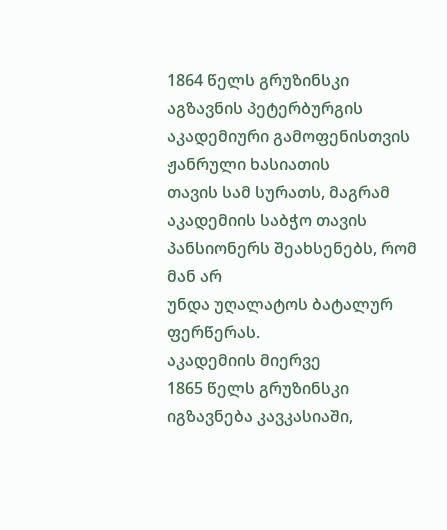1864 წელს გრუზინსკი აგზავნის პეტერბურგის აკადემიური გამოფენისთვის ჟანრული ხასიათის
თავის სამ სურათს, მაგრამ აკადემიის საბჭო თავის პანსიონერს შეახსენებს, რომ მან არ
უნდა უღალატოს ბატალურ ფერწერას.
აკადემიის მიერვე
1865 წელს გრუზინსკი იგზავნება კავკასიაში,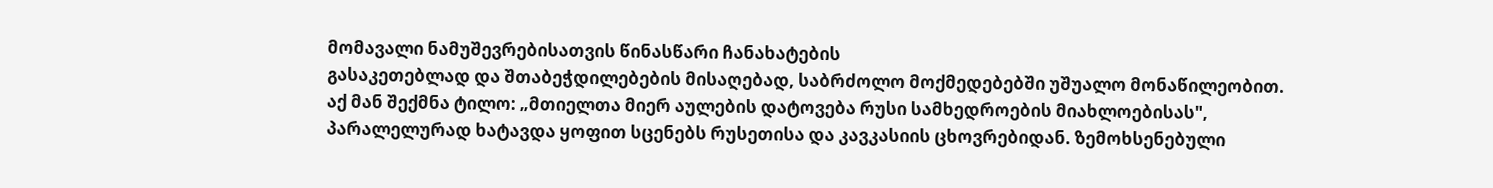მომავალი ნამუშევრებისათვის წინასწარი ჩანახატების
გასაკეთებლად და შთაბეჭდილებების მისაღებად, საბრძოლო მოქმედებებში უშუალო მონაწილეობით.
აქ მან შექმნა ტილო: „მთიელთა მიერ აულების დატოვება რუსი სამხედროების მიახლოებისას",
პარალელურად ხატავდა ყოფით სცენებს რუსეთისა და კავკასიის ცხოვრებიდან. ზემოხსენებული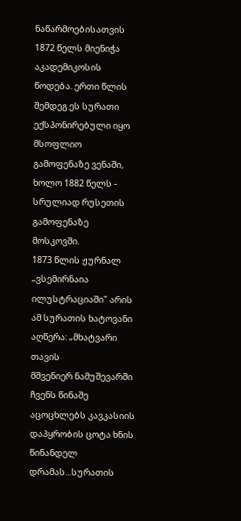ნაწარმოებისათვის 1872 წელს მიენიჭა აკადემიკოსის წოდება. ერთი წლის შემდეგ ეს სურათი
ექსპონირებული იყო მსოფლიო გამოფენაზე ვენაში, ხოლო 1882 წელს - სრულიად რუსეთის გამოფენაზე
მოსკოვში.
1873 წლის ჟურნალ
„ვსემირნაია ილუსტრაციაში" არის ამ სურათის ხატოვანი აღწერა: „მხატვარი თავის
მშვენიერ ნამუშევარში ჩვენს წინაშე აცოცხლებს კავკასიის დაპყრობის ცოტა ხნის წინანდელ
დრამას...სურათის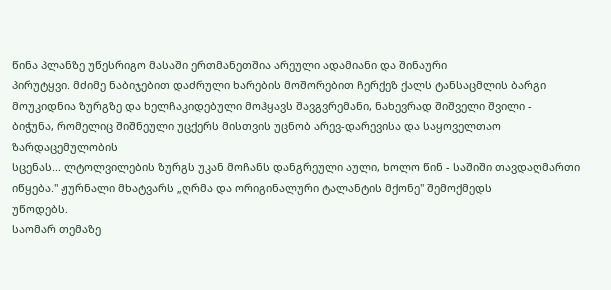წინა პლანზე უწესრიგო მასაში ერთმანეთშია არეული ადამიანი და შინაური
პირუტყვი. მძიმე ნაბიჯებით დაძრული ხარების მოშორებით ჩერქეზ ქალს ტანსაცმლის ბარგი
მოუკიდნია ზურგზე და ხელჩაკიდებული მოჰყავს შავგვრემანი, ნახევრად შიშველი შვილი -
ბიჭუნა, რომელიც შიშნეული უცქერს მისთვის უცნობ არევ-დარევისა და საყოველთაო ზარდაცემულობის
სცენას... ლტოლვილების ზურგს უკან მოჩანს დანგრეული აული, ხოლო წინ - საშიში თავდაღმართი
იწყება." ჟურნალი მხატვარს „ღრმა და ორიგინალური ტალანტის მქონე" შემოქმედს
უწოდებს.
საომარ თემაზე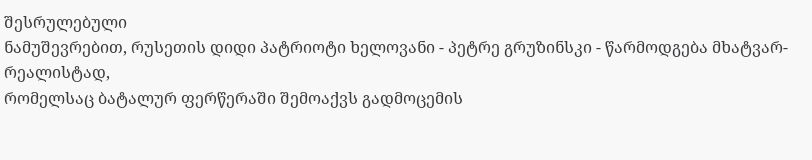შესრულებული
ნამუშევრებით, რუსეთის დიდი პატრიოტი ხელოვანი - პეტრე გრუზინსკი - წარმოდგება მხატვარ-რეალისტად,
რომელსაც ბატალურ ფერწერაში შემოაქვს გადმოცემის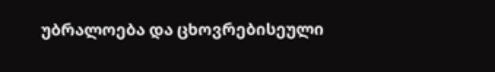უბრალოება და ცხოვრებისეული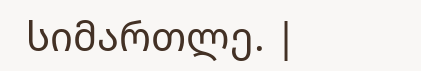სიმართლე. |